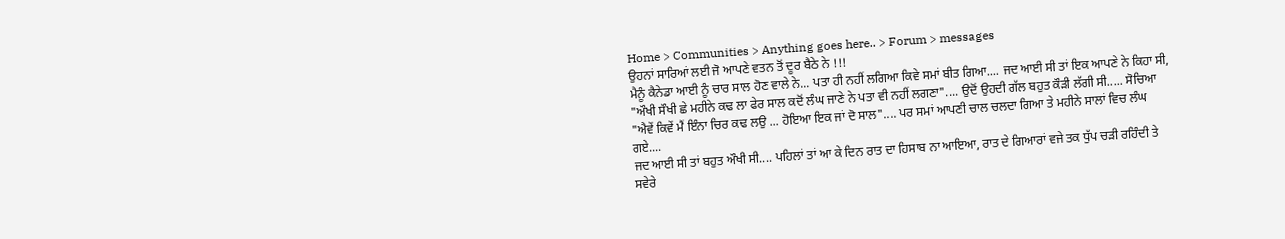Home > Communities > Anything goes here.. > Forum > messages
ਉਹਨਾਂ ਸਾਰਿਆਂ ਲਈ ਜੋ ਆਪਣੇ ਵਤਨ ਤੋਂ ਦੂਰ ਬੈਠੇ ਨੇ !!!
ਮੈਨੂੰ ਕੈਨੇਡਾ ਆਈ ਨੂੰ ਚਾਰ ਸਾਲ ਹੋਣ ਵਾਲੇ ਨੇ... ਪਤਾ ਹੀ ਨਹੀਂ ਲਗਿਆ ਕਿਵੇ ਸਮਾਂ ਬੀਤ ਗਿਆ.... ਜਦ ਆਈ ਸੀ ਤਾਂ ਇਕ ਆਪਣੇ ਨੇ ਕਿਹਾ ਸੀ, "ਔਖੀ ਸੌਖੀ ਛੇ ਮਹੀਨੇ ਕਢ ਲਾ ਫੇਰ ਸਾਲ ਕਦੋਂ ਲੰਘ ਜਾਣੇ ਨੇ ਪਤਾ ਵੀ ਨਹੀਂ ਲਗਣਾ".... ਉਦੋਂ ਉਹਦੀ ਗੱਲ ਬਹੁਤ ਕੌੜੀ ਲੱਗੀ ਸੀ..... ਸੋਚਿਆ "ਐਵੇਂ ਕਿਵੇਂ ਮੈਂ ਇੰਨਾ ਚਿਰ ਕਢ ਲਉ ... ਹੋਇਆ ਇਕ ਜਾਂ ਦੋ ਸਾਲ".... ਪਰ ਸਮਾਂ ਆਪਣੀ ਚਾਲ ਚਲਦਾ ਗਿਆ ਤੇ ਮਹੀਨੇ ਸਾਲਾਂ ਵਿਚ ਲੰਘ ਗਏ....
ਜਦ ਆਈ ਸੀ ਤਾਂ ਬਹੁਤ ਔਖੀ ਸੀ.... ਪਹਿਲਾਂ ਤਾਂ ਆ ਕੇ ਦਿਨ ਰਾਤ ਦਾ ਹਿਸਾਬ ਨਾ ਆਇਆ, ਰਾਤ ਦੇ ਗਿਆਰਾਂ ਵਜੇ ਤਕ ਧੁੱਪ ਚੜੀ ਰਹਿੰਦੀ ਤੇ ਸਵੇਰੇ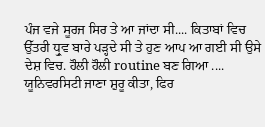ਪੰਜ ਵਜੇ ਸੂਰਜ ਸਿਰ ਤੇ ਆ ਜਾਂਦਾ ਸੀ.... ਕਿਤਾਬਾਂ ਵਿਚ ਉੱਤਰੀ ਧ੍ਰੁਵ ਬਾਰੇ ਪੜ੍ਹਦੇ ਸੀ ਤੇ ਹੁਣ ਆਪ ਆ ਗਈ ਸੀ ਉਸੇ ਦੇਸ਼ ਵਿਚ. ਹੌਲੀ ਹੌਲੀ routine ਬਣ ਗਿਆ .... ਯੂਨਿਵਰਸਿਟੀ ਜਾਣਾ ਸ਼ੁਰੂ ਕੀਤਾ, ਫਿਰ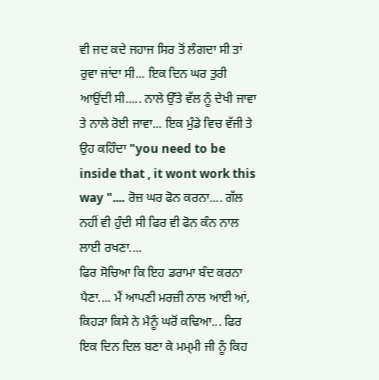ਵੀ ਜਦ ਕਦੇ ਜਹਾਜ ਸਿਰ ਤੋਂ ਲੰਗਦਾ ਸੀ ਤਾਂ ਰੁਵਾ ਜਾਂਦਾ ਸੀ... ਇਕ ਦਿਨ ਘਰ ਤੁਰੀ ਆਉਂਦੀ ਸੀ..... ਨਾਲੇ ਉੱਤੇ ਵੱਲ ਨੂੰ ਦੇਖੀ ਜਾਵਾ ਤੇ ਨਾਲੇ ਰੋਈ ਜਾਵਾ... ਇਕ ਮੁੰਡੇ ਵਿਚ ਵੱਜੀ ਤੇ ਉਹ ਕਹਿੰਦਾ "you need to be inside that , it wont work this way ".... ਰੋਜ਼ ਘਰ ਫੋਨ ਕਰਨਾ.... ਗੱਲ ਨਹੀਂ ਵੀ ਹੁੰਦੀ ਸੀ ਫਿਰ ਵੀ ਫੋਨ ਕੰਨ ਨਾਲ ਲਾਈ ਰਖਣਾ....
ਫਿਰ ਸੋਚਿਆ ਕਿ ਇਹ ਡਰਾਮਾ ਬੰਦ ਕਰਨਾ ਪੈਣਾ.... ਮੈਂ ਆਪਣੀ ਮਰਜ਼ੀ ਨਾਲ ਆਈ ਆਂ, ਕਿਹੜਾ ਕਿਸੇ ਨੇ ਮੈਨੂੰ ਘਰੋਂ ਕਢਿਆ... ਫਿਰ ਇਕ ਦਿਨ ਦਿਲ ਬਣਾ ਕੇ ਮਮ੍ਮੀ ਜੀ ਨੂੰ ਕਿਹ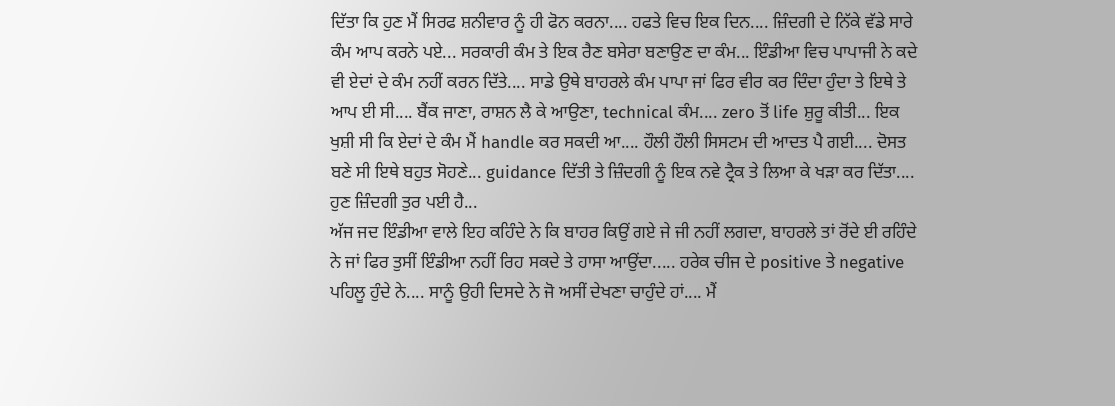ਦਿੱਤਾ ਕਿ ਹੁਣ ਮੈਂ ਸਿਰਫ ਸ਼ਨੀਵਾਰ ਨੂੰ ਹੀ ਫੋਨ ਕਰਨਾ.... ਹਫਤੇ ਵਿਚ ਇਕ ਦਿਨ.... ਜ਼ਿੰਦਗੀ ਦੇ ਨਿੱਕੇ ਵੱਡੇ ਸਾਰੇ ਕੰਮ ਆਪ ਕਰਨੇ ਪਏ... ਸਰਕਾਰੀ ਕੰਮ ਤੇ ਇਕ ਰੈਣ ਬਸੇਰਾ ਬਣਾਉਣ ਦਾ ਕੰਮ... ਇੰਡੀਆ ਵਿਚ ਪਾਪਾਜੀ ਨੇ ਕਦੇ ਵੀ ਏਦਾਂ ਦੇ ਕੰਮ ਨਹੀਂ ਕਰਨ ਦਿੱਤੇ.... ਸਾਡੇ ਉਥੇ ਬਾਹਰਲੇ ਕੰਮ ਪਾਪਾ ਜਾਂ ਫਿਰ ਵੀਰ ਕਰ ਦਿੰਦਾ ਹੁੰਦਾ ਤੇ ਇਥੇ ਤੇ ਆਪ ਈ ਸੀ.... ਬੈਂਕ ਜਾਣਾ, ਰਾਸ਼ਨ ਲੈ ਕੇ ਆਉਣਾ, technical ਕੰਮ.... zero ਤੋਂ life ਸ਼ੁਰੂ ਕੀਤੀ... ਇਕ ਖੁਸ਼ੀ ਸੀ ਕਿ ਏਦਾਂ ਦੇ ਕੰਮ ਮੈਂ handle ਕਰ ਸਕਦੀ ਆ.... ਹੌਲੀ ਹੌਲੀ ਸਿਸਟਮ ਦੀ ਆਦਤ ਪੈ ਗਈ.... ਦੋਸਤ ਬਣੇ ਸੀ ਇਥੇ ਬਹੁਤ ਸੋਹਣੇ... guidance ਦਿੱਤੀ ਤੇ ਜ਼ਿੰਦਗੀ ਨੂੰ ਇਕ ਨਵੇ ਟ੍ਰੈਕ ਤੇ ਲਿਆ ਕੇ ਖੜਾ ਕਰ ਦਿੱਤਾ.... ਹੁਣ ਜ਼ਿੰਦਗੀ ਤੁਰ ਪਈ ਹੈ...
ਅੱਜ ਜਦ ਇੰਡੀਆ ਵਾਲੇ ਇਹ ਕਹਿੰਦੇ ਨੇ ਕਿ ਬਾਹਰ ਕਿਉਂ ਗਏ ਜੇ ਜੀ ਨਹੀਂ ਲਗਦਾ, ਬਾਹਰਲੇ ਤਾਂ ਰੋਂਦੇ ਈ ਰਹਿੰਦੇ ਨੇ ਜਾਂ ਫਿਰ ਤੁਸੀਂ ਇੰਡੀਆ ਨਹੀਂ ਰਿਹ ਸਕਦੇ ਤੇ ਹਾਸਾ ਆਉਂਦਾ..... ਹਰੇਕ ਚੀਜ ਦੇ positive ਤੇ negative ਪਹਿਲੂ ਹੁੰਦੇ ਨੇ.... ਸਾਨੂੰ ਉਹੀ ਦਿਸਦੇ ਨੇ ਜੋ ਅਸੀਂ ਦੇਖਣਾ ਚਾਹੁੰਦੇ ਹਾਂ.... ਮੈਂ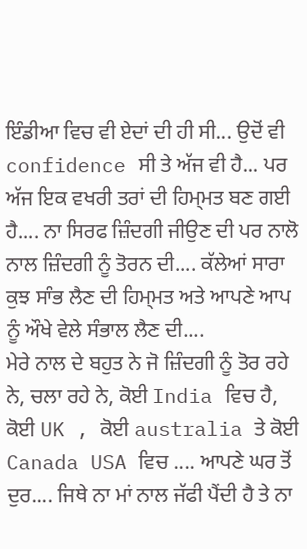ਇੰਡੀਆ ਵਿਚ ਵੀ ਏਦਾਂ ਦੀ ਹੀ ਸੀ... ਉਦੋਂ ਵੀ confidence ਸੀ ਤੇ ਅੱਜ ਵੀ ਹੈ... ਪਰ ਅੱਜ ਇਕ ਵਖਰੀ ਤਰਾਂ ਦੀ ਹਿਮ੍ਮਤ ਬਣ ਗਈ ਹੈ.... ਨਾ ਸਿਰਫ ਜ਼ਿੰਦਗੀ ਜੀਉਣ ਦੀ ਪਰ ਨਾਲੋ ਨਾਲ ਜ਼ਿੰਦਗੀ ਨੂੰ ਤੋਰਨ ਦੀ.... ਕੱਲੇਆਂ ਸਾਰਾ ਕੁਝ ਸਾੰਭ ਲੈਣ ਦੀ ਹਿਮ੍ਮਤ ਅਤੇ ਆਪਣੇ ਆਪ ਨੂੰ ਔਖੇ ਵੇਲੇ ਸੰਭਾਲ ਲੈਣ ਦੀ....
ਮੇਰੇ ਨਾਲ ਦੇ ਬਹੁਤ ਨੇ ਜੋ ਜ਼ਿੰਦਗੀ ਨੂੰ ਤੋਰ ਰਹੇ ਨੇ, ਚਲਾ ਰਹੇ ਨੇ, ਕੋਈ India ਵਿਚ ਹੈ, ਕੋਈ UK , ਕੋਈ australia ਤੇ ਕੋਈ Canada USA ਵਿਚ .... ਆਪਣੇ ਘਰ ਤੋਂ ਦੁਰ.... ਜਿਥੇ ਨਾ ਮਾਂ ਨਾਲ ਜੱਫੀ ਪੈਂਦੀ ਹੈ ਤੇ ਨਾ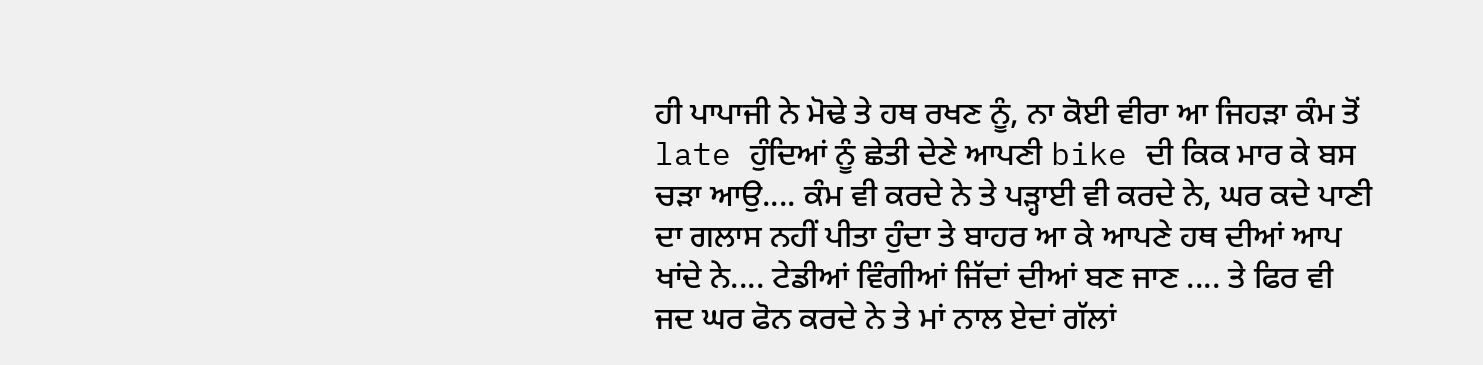ਹੀ ਪਾਪਾਜੀ ਨੇ ਮੋਢੇ ਤੇ ਹਥ ਰਖਣ ਨੂੰ, ਨਾ ਕੋਈ ਵੀਰਾ ਆ ਜਿਹੜਾ ਕੰਮ ਤੋਂ late ਹੁੰਦਿਆਂ ਨੂੰ ਛੇਤੀ ਦੇਣੇ ਆਪਣੀ bike ਦੀ ਕਿਕ ਮਾਰ ਕੇ ਬਸ ਚੜਾ ਆਉ.... ਕੰਮ ਵੀ ਕਰਦੇ ਨੇ ਤੇ ਪੜ੍ਹਾਈ ਵੀ ਕਰਦੇ ਨੇ, ਘਰ ਕਦੇ ਪਾਣੀ ਦਾ ਗਲਾਸ ਨਹੀਂ ਪੀਤਾ ਹੁੰਦਾ ਤੇ ਬਾਹਰ ਆ ਕੇ ਆਪਣੇ ਹਥ ਦੀਆਂ ਆਪ ਖਾਂਦੇ ਨੇ.... ਟੇਡੀਆਂ ਵਿੰਗੀਆਂ ਜਿੱਦਾਂ ਦੀਆਂ ਬਣ ਜਾਣ .... ਤੇ ਫਿਰ ਵੀ ਜਦ ਘਰ ਫੋਨ ਕਰਦੇ ਨੇ ਤੇ ਮਾਂ ਨਾਲ ਏਦਾਂ ਗੱਲਾਂ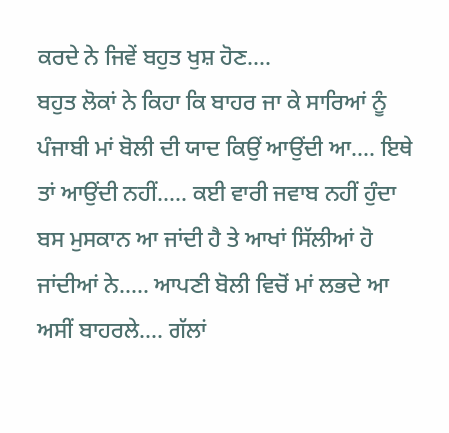ਕਰਦੇ ਨੇ ਜਿਵੇਂ ਬਹੁਤ ਖੁਸ਼ ਹੋਣ....
ਬਹੁਤ ਲੋਕਾਂ ਨੇ ਕਿਹਾ ਕਿ ਬਾਹਰ ਜਾ ਕੇ ਸਾਰਿਆਂ ਨੂੰ ਪੰਜਾਬੀ ਮਾਂ ਬੋਲੀ ਦੀ ਯਾਦ ਕਿਉਂ ਆਉਂਦੀ ਆ.... ਇਥੇ ਤਾਂ ਆਉਂਦੀ ਨਹੀਂ..... ਕਈ ਵਾਰੀ ਜਵਾਬ ਨਹੀਂ ਹੁੰਦਾ ਬਸ ਮੁਸਕਾਨ ਆ ਜਾਂਦੀ ਹੈ ਤੇ ਆਖਾਂ ਸਿੱਲੀਆਂ ਹੋ ਜਾਂਦੀਆਂ ਨੇ..... ਆਪਣੀ ਬੋਲੀ ਵਿਚੋਂ ਮਾਂ ਲਭਦੇ ਆ ਅਸੀਂ ਬਾਹਰਲੇ.... ਗੱਲਾਂ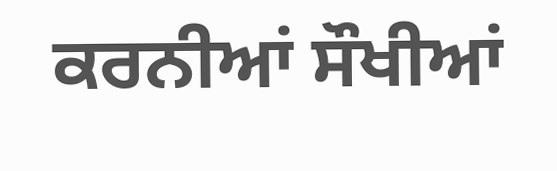ਕਰਨੀਆਂ ਸੌਖੀਆਂ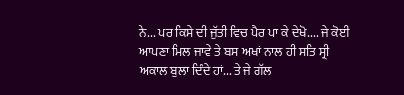ਨੇ... ਪਰ ਕਿਸੇ ਦੀ ਜੁੱਤੀ ਵਿਚ ਪੈਰ ਪਾ ਕੇ ਦੇਖੋ.... ਜੇ ਕੋਈ ਆਪਣਾ ਮਿਲ ਜਾਵੇ ਤੇ ਬਸ ਅਖਾਂ ਨਾਲ ਹੀ ਸਤਿ ਸ੍ਰੀ ਅਕਾਲ ਬੁਲਾ ਦਿੰਦੇ ਹਾਂ... ਤੇ ਜੇ ਗੱਲ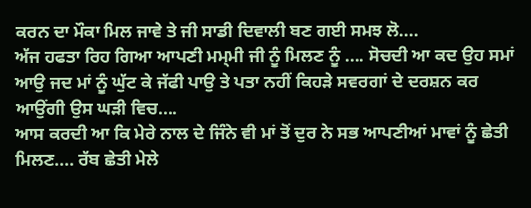ਕਰਨ ਦਾ ਮੌਕਾ ਮਿਲ ਜਾਵੇ ਤੇ ਜੀ ਸਾਡੀ ਦਿਵਾਲੀ ਬਣ ਗਈ ਸਮਝ ਲੋ....
ਅੱਜ ਹਫਤਾ ਰਿਹ ਗਿਆ ਆਪਣੀ ਮਮ੍ਮੀ ਜੀ ਨੂੰ ਮਿਲਣ ਨੂੰ .... ਸੋਚਦੀ ਆ ਕਦ ਉਹ ਸਮਾਂ ਆਉ ਜਦ ਮਾਂ ਨੂੰ ਘੁੱਟ ਕੇ ਜੱਫੀ ਪਾਉ ਤੇ ਪਤਾ ਨਹੀਂ ਕਿਹੜੇ ਸਵਰਗਾਂ ਦੇ ਦਰਸ਼ਨ ਕਰ ਆਉਂਗੀ ਉਸ ਘੜੀ ਵਿਚ....
ਆਸ ਕਰਦੀ ਆ ਕਿ ਮੇਰੇ ਨਾਲ ਦੇ ਜਿੰਨੇ ਵੀ ਮਾਂ ਤੋਂ ਦੁਰ ਨੇ ਸਭ ਆਪਣੀਆਂ ਮਾਵਾਂ ਨੂੰ ਛੇਤੀ ਮਿਲਣ.... ਰੱਬ ਛੇਤੀ ਮੇਲੇ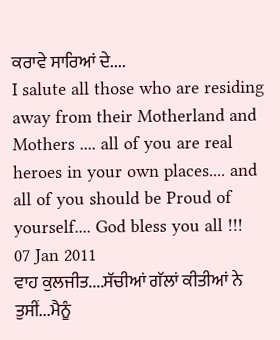ਕਰਾਵੇ ਸਾਰਿਆਂ ਦੇ....
I salute all those who are residing away from their Motherland and Mothers .... all of you are real heroes in your own places.... and all of you should be Proud of yourself.... God bless you all !!!
07 Jan 2011
ਵਾਹ ਕੁਲਜੀਤ....ਸੱਚੀਆਂ ਗੱਲਾਂ ਕੀਤੀਆਂ ਨੇ ਤੁਸੀਂ...ਮੈਨੂੰ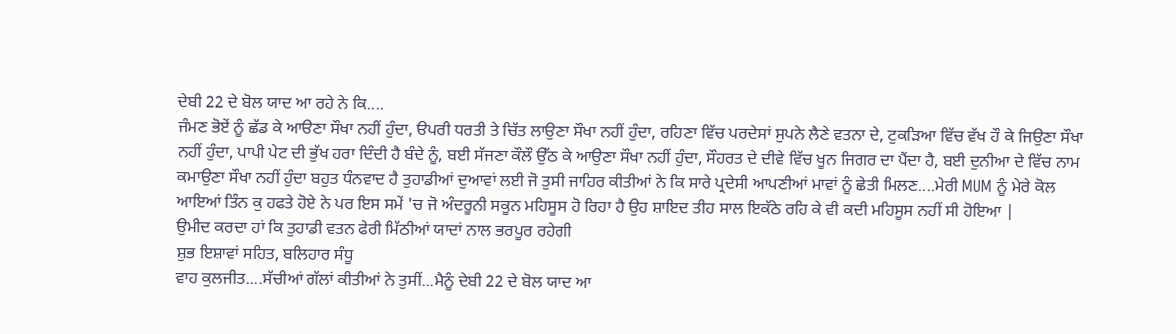ਦੇਬੀ 22 ਦੇ ਬੋਲ ਯਾਦ ਆ ਰਹੇ ਨੇ ਕਿ....
ਜੰਮਣ ਭੋਏਂ ਨੂੰ ਛੱਡ ਕੇ ਆੳਣਾ ਸੌਖਾ ਨਹੀਂ ਹੁੰਦਾ, ੳਪਰੀ ਧਰਤੀ ਤੇ ਚਿੱਤ ਲਾਉਣਾ ਸੌਖਾ ਨਹੀਂ ਹੁੰਦਾ, ਰਹਿਣਾ ਵਿੱਚ ਪਰਦੇਸਾਂ ਸੁਪਨੇ ਲੈਣੇ ਵਤਨਾ ਦੇ, ਟੁਕੜਿਆ ਵਿੱਚ ਵੱਖ ਹੌ ਕੇ ਜਿਉਣਾ ਸੌਖਾ ਨਹੀਂ ਹੁੰਦਾ, ਪਾਪੀ ਪੇਟ ਦੀ ਭੁੱਖ ਹਰਾ ਦਿੰਦੀ ਹੈ ਬੰਦੇ ਨੂੰ, ਬਈ ਸੱਜਣਾ ਕੌਲੌ ਉੱਠ ਕੇ ਆਉਣਾ ਸੌਖਾ ਨਹੀਂ ਹੁੰਦਾ, ਸੌਹਰਤ ਦੇ ਦੀਵੇ ਵਿੱਚ ਖੂਨ ਜਿਗਰ ਦਾ ਪੈਂਦਾ ਹੈ, ਬਈ ਦੁਨੀਆ ਦੇ ਵਿੱਚ ਨਾਮ ਕਮਾਉਣਾ ਸੌਖਾ ਨਹੀਂ ਹੁੰਦਾ ਬਹੁਤ ਧੰਨਵਾਦ ਹੈ ਤੁਹਾਡੀਆਂ ਦੁਆਵਾਂ ਲਈ ਜੋ ਤੁਸੀ ਜਾਹਿਰ ਕੀਤੀਆਂ ਨੇ ਕਿ ਸਾਰੇ ਪ੍ਰਦੇਸੀ ਆਪਣੀਆਂ ਮਾਵਾਂ ਨੂੰ ਛੇਤੀ ਮਿਲਣ....ਮੇਰੀ MUM ਨੂੰ ਮੇਰੇ ਕੋਲ ਆਇਆਂ ਤਿੰਨ ਕੁ ਹਫਤੇ ਹੋਏ ਨੇ ਪਰ ਇਸ ਸਮੇਂ 'ਚ ਜੋ ਅੰਦਰੂਨੀ ਸਕੂਨ ਮਹਿਸੂਸ ਹੋ ਰਿਹਾ ਹੈ ਉਹ ਸ਼ਾਇਦ ਤੀਹ ਸਾਲ ਇਕੱਠੇ ਰਹਿ ਕੇ ਵੀ ਕਦੀ ਮਹਿਸੂਸ ਨਹੀਂ ਸੀ ਹੋਇਆ |
ਉਮੀਦ ਕਰਦਾ ਹਾਂ ਕਿ ਤੁਹਾਡੀ ਵਤਨ ਫੇਰੀ ਮਿੱਠੀਆਂ ਯਾਦਾਂ ਨਾਲ ਭਰਪੂਰ ਰਹੇਗੀ
ਸ਼ੁਭ ਇਸ਼ਾਵਾਂ ਸਹਿਤ, ਬਲਿਹਾਰ ਸੰਧੂ
ਵਾਹ ਕੁਲਜੀਤ....ਸੱਚੀਆਂ ਗੱਲਾਂ ਕੀਤੀਆਂ ਨੇ ਤੁਸੀਂ...ਮੈਨੂੰ ਦੇਬੀ 22 ਦੇ ਬੋਲ ਯਾਦ ਆ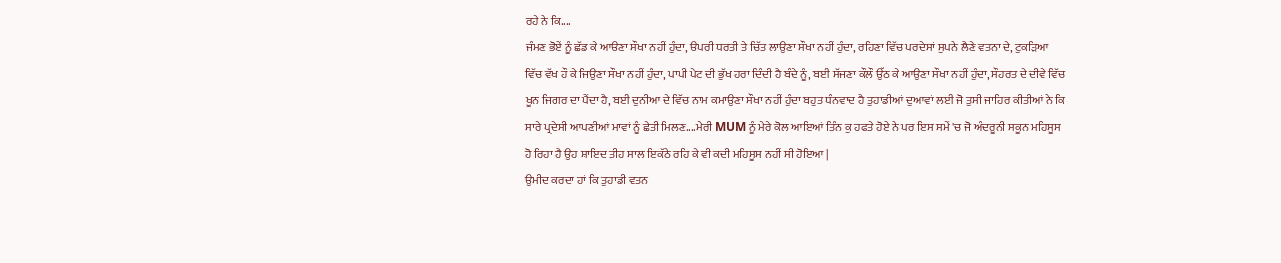ਰਹੇ ਨੇ ਕਿ....
ਜੰਮਣ ਭੋਏਂ ਨੂੰ ਛੱਡ ਕੇ ਆੳਣਾ ਸੌਖਾ ਨਹੀਂ ਹੁੰਦਾ, ੳਪਰੀ ਧਰਤੀ ਤੇ ਚਿੱਤ ਲਾਉਣਾ ਸੌਖਾ ਨਹੀਂ ਹੁੰਦਾ, ਰਹਿਣਾ ਵਿੱਚ ਪਰਦੇਸਾਂ ਸੁਪਨੇ ਲੈਣੇ ਵਤਨਾ ਦੇ, ਟੁਕੜਿਆ ਵਿੱਚ ਵੱਖ ਹੌ ਕੇ ਜਿਉਣਾ ਸੌਖਾ ਨਹੀਂ ਹੁੰਦਾ, ਪਾਪੀ ਪੇਟ ਦੀ ਭੁੱਖ ਹਰਾ ਦਿੰਦੀ ਹੈ ਬੰਦੇ ਨੂੰ, ਬਈ ਸੱਜਣਾ ਕੌਲੌ ਉੱਠ ਕੇ ਆਉਣਾ ਸੌਖਾ ਨਹੀਂ ਹੁੰਦਾ, ਸੌਹਰਤ ਦੇ ਦੀਵੇ ਵਿੱਚ ਖੂਨ ਜਿਗਰ ਦਾ ਪੈਂਦਾ ਹੈ, ਬਈ ਦੁਨੀਆ ਦੇ ਵਿੱਚ ਨਾਮ ਕਮਾਉਣਾ ਸੌਖਾ ਨਹੀਂ ਹੁੰਦਾ ਬਹੁਤ ਧੰਨਵਾਦ ਹੈ ਤੁਹਾਡੀਆਂ ਦੁਆਵਾਂ ਲਈ ਜੋ ਤੁਸੀ ਜਾਹਿਰ ਕੀਤੀਆਂ ਨੇ ਕਿ ਸਾਰੇ ਪ੍ਰਦੇਸੀ ਆਪਣੀਆਂ ਮਾਵਾਂ ਨੂੰ ਛੇਤੀ ਮਿਲਣ....ਮੇਰੀ MUM ਨੂੰ ਮੇਰੇ ਕੋਲ ਆਇਆਂ ਤਿੰਨ ਕੁ ਹਫਤੇ ਹੋਏ ਨੇ ਪਰ ਇਸ ਸਮੇਂ 'ਚ ਜੋ ਅੰਦਰੂਨੀ ਸਕੂਨ ਮਹਿਸੂਸ ਹੋ ਰਿਹਾ ਹੈ ਉਹ ਸ਼ਾਇਦ ਤੀਹ ਸਾਲ ਇਕੱਠੇ ਰਹਿ ਕੇ ਵੀ ਕਦੀ ਮਹਿਸੂਸ ਨਹੀਂ ਸੀ ਹੋਇਆ |
ਉਮੀਦ ਕਰਦਾ ਹਾਂ ਕਿ ਤੁਹਾਡੀ ਵਤਨ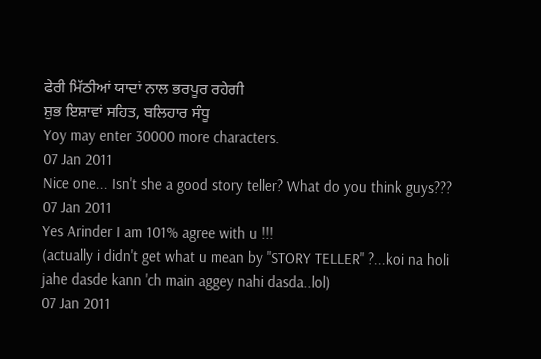ਫੇਰੀ ਮਿੱਠੀਆਂ ਯਾਦਾਂ ਨਾਲ ਭਰਪੂਰ ਰਹੇਗੀ
ਸ਼ੁਭ ਇਸ਼ਾਵਾਂ ਸਹਿਤ, ਬਲਿਹਾਰ ਸੰਧੂ
Yoy may enter 30000 more characters.
07 Jan 2011
Nice one... Isn't she a good story teller? What do you think guys???
07 Jan 2011
Yes Arinder I am 101% agree with u !!!
(actually i didn't get what u mean by "STORY TELLER" ?...koi na holi jahe dasde kann 'ch main aggey nahi dasda..lol)
07 Jan 2011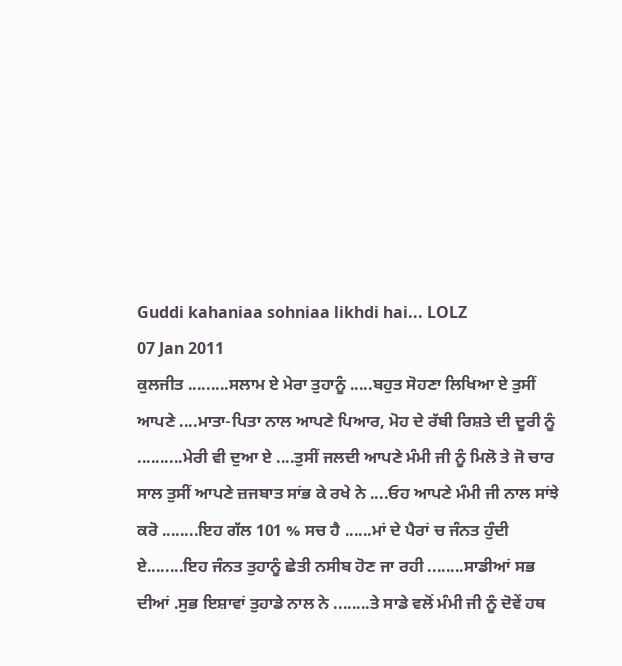Guddi kahaniaa sohniaa likhdi hai... LOLZ
07 Jan 2011
ਕੁਲਜੀਤ .........ਸਲਾਮ ਏ ਮੇਰਾ ਤੁਹਾਨੂੰ .....ਬਹੁਤ ਸੋਹਣਾ ਲਿਖਿਆ ਏ ਤੁਸੀਂ ਆਪਣੇ ....ਮਾਤਾ-ਪਿਤਾ ਨਾਲ ਆਪਣੇ ਪਿਆਰ, ਮੋਹ ਦੇ ਰੱਬੀ ਰਿਸ਼ਤੇ ਦੀ ਦੂਰੀ ਨੂੰ ..........ਮੇਰੀ ਵੀ ਦੁਆ ਏ ....ਤੁਸੀਂ ਜਲਦੀ ਆਪਣੇ ਮੰਮੀ ਜੀ ਨੂੰ ਮਿਲੋ ਤੇ ਜੋ ਚਾਰ ਸਾਲ ਤੁਸੀਂ ਆਪਣੇ ਜ਼ਜਬਾਤ ਸਾਂਭ ਕੇ ਰਖੇ ਨੇ ....ਓਹ ਆਪਣੇ ਮੰਮੀ ਜੀ ਨਾਲ ਸਾਂਝੇ ਕਰੋ ........ਇਹ ਗੱਲ 101 % ਸਚ ਹੈ ......ਮਾਂ ਦੇ ਪੈਰਾਂ ਚ ਜੰਨਤ ਹੁੰਦੀ ਏ........ਇਹ ਜੰਨਤ ਤੁਹਾਨੂੰ ਛੇਤੀ ਨਸੀਬ ਹੋਣ ਜਾ ਰਹੀ ........ਸਾਡੀਆਂ ਸਭ ਦੀਆਂ .ਸੁਭ ਇਸ਼ਾਵਾਂ ਤੁਹਾਡੇ ਨਾਲ ਨੇ ........ਤੇ ਸਾਡੇ ਵਲੋਂ ਮੰਮੀ ਜੀ ਨੂੰ ਦੋਵੇਂ ਹਥ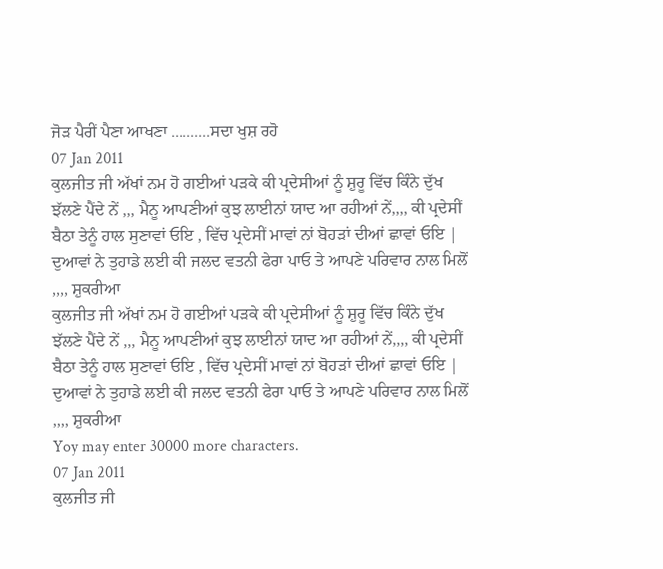ਜੋੜ ਪੈਰੀਂ ਪੈਣਾ ਆਖਣਾ ..........ਸਦਾ ਖੁਸ਼ ਰਹੋ
07 Jan 2011
ਕੁਲਜੀਤ ਜੀ ਅੱਖਾਂ ਨਮ ਹੋ ਗਈਆਂ ਪੜਕੇ ਕੀ ਪ੍ਰਦੇਸੀਆਂ ਨੂੰ ਸ਼ੁਰੂ ਵਿੱਚ ਕਿੰਨੇ ਦੁੱਖ ਝੱਲਣੇ ਪੈਂਦੇ ਨੇਂ ,,, ਮੈਨੂ ਆਪਣੀਆਂ ਕੁਝ ਲਾਈਨਾਂ ਯਾਦ ਆ ਰਹੀਆਂ ਨੇਂ,,,, ਕੀ ਪ੍ਰਦੇਸੀਂ ਬੈਠਾ ਤੇਨੂੰ ਹਾਲ ਸੁਣਾਵਾਂ ਓਇ , ਵਿੱਚ ਪ੍ਰਦੇਸੀਂ ਮਾਵਾਂ ਨਾਂ ਬੋਹੜਾਂ ਦੀਆਂ ਛਾਵਾਂ ਓਇ | ਦੁਆਵਾਂ ਨੇ ਤੁਹਾਡੇ ਲਈ ਕੀ ਜਲਦ ਵਤਨੀ ਫੇਰਾ ਪਾਓ ਤੇ ਆਪਣੇ ਪਰਿਵਾਰ ਨਾਲ ਮਿਲੋਂ ,,,, ਸ਼ੁਕਰੀਆ
ਕੁਲਜੀਤ ਜੀ ਅੱਖਾਂ ਨਮ ਹੋ ਗਈਆਂ ਪੜਕੇ ਕੀ ਪ੍ਰਦੇਸੀਆਂ ਨੂੰ ਸ਼ੁਰੂ ਵਿੱਚ ਕਿੰਨੇ ਦੁੱਖ ਝੱਲਣੇ ਪੈਂਦੇ ਨੇਂ ,,, ਮੈਨੂ ਆਪਣੀਆਂ ਕੁਝ ਲਾਈਨਾਂ ਯਾਦ ਆ ਰਹੀਆਂ ਨੇਂ,,,, ਕੀ ਪ੍ਰਦੇਸੀਂ ਬੈਠਾ ਤੇਨੂੰ ਹਾਲ ਸੁਣਾਵਾਂ ਓਇ , ਵਿੱਚ ਪ੍ਰਦੇਸੀਂ ਮਾਵਾਂ ਨਾਂ ਬੋਹੜਾਂ ਦੀਆਂ ਛਾਵਾਂ ਓਇ | ਦੁਆਵਾਂ ਨੇ ਤੁਹਾਡੇ ਲਈ ਕੀ ਜਲਦ ਵਤਨੀ ਫੇਰਾ ਪਾਓ ਤੇ ਆਪਣੇ ਪਰਿਵਾਰ ਨਾਲ ਮਿਲੋਂ ,,,, ਸ਼ੁਕਰੀਆ
Yoy may enter 30000 more characters.
07 Jan 2011
ਕੁਲਜੀਤ ਜੀ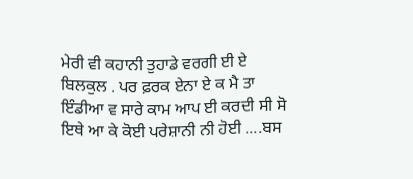ਮੇਰੀ ਵੀ ਕਹਾਨੀ ਤੁਹਾਡੇ ਵਰਗੀ ਈ ਏ ਬਿਲਕੁਲ . ਪਰ ਫ਼ਰਕ ਏਨਾ ਏ ਕ ਮੈ ਤਾ ਇੰਡੀਆ ਵ ਸਾਰੇ ਕਾਮ ਆਪ ਈ ਕਰਦੀ ਸੀ ਸੋ ਇਥੇ ਆ ਕੇ ਕੋਈ ਪਰੇਸ਼ਾਨੀ ਨੀ ਹੋਈ ....ਬਸ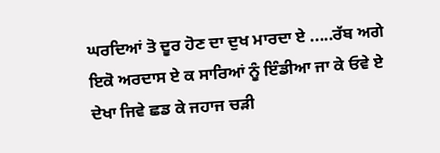ਘਰਦਿਆਂ ਤੋ ਦੂਰ ਹੋਣ ਦਾ ਦੁਖ ਮਾਰਦਾ ਏ .....ਰੱਬ ਅਗੇ ਇਕੋ ਅਰਦਾਸ ਏ ਕ ਸਾਰਿਆਂ ਨੂੰ ਇੰਡੀਆ ਜਾ ਕੇ ਓਵੇ ਏ ਦੇਖਾ ਜਿਵੇ ਛਡ ਕੇ ਜਹਾਜ ਚੜੀ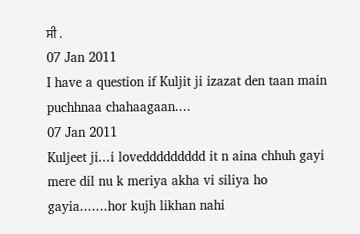ਸੀ .
07 Jan 2011
I have a question if Kuljit ji izazat den taan main puchhnaa chahaagaan....
07 Jan 2011
Kuljeet ji...i loveddddddddd it n aina chhuh gayi mere dil nu k meriya akha vi siliya ho gayia.......hor kujh likhan nahi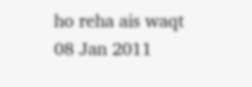ho reha ais waqt
08 Jan 2011